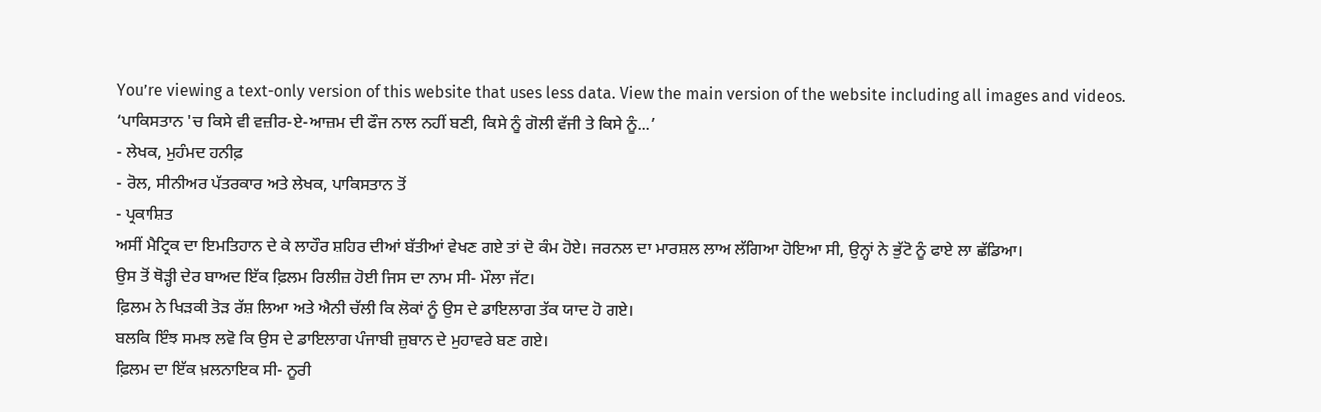You’re viewing a text-only version of this website that uses less data. View the main version of the website including all images and videos.
‘ਪਾਕਿਸਤਾਨ 'ਚ ਕਿਸੇ ਵੀ ਵਜ਼ੀਰ-ਏ-ਆਜ਼ਮ ਦੀ ਫੌਜ ਨਾਲ ਨਹੀਂ ਬਣੀ, ਕਿਸੇ ਨੂੰ ਗੋਲੀ ਵੱਜੀ ਤੇ ਕਿਸੇ ਨੂੰ...’
- ਲੇਖਕ, ਮੁਹੰਮਦ ਹਨੀਫ਼
- ਰੋਲ, ਸੀਨੀਅਰ ਪੱਤਰਕਾਰ ਅਤੇ ਲੇਖਕ, ਪਾਕਿਸਤਾਨ ਤੋਂ
- ਪ੍ਰਕਾਸ਼ਿਤ
ਅਸੀਂ ਮੈਟ੍ਰਿਕ ਦਾ ਇਮਤਿਹਾਨ ਦੇ ਕੇ ਲਾਹੌਰ ਸ਼ਹਿਰ ਦੀਆਂ ਬੱਤੀਆਂ ਵੇਖਣ ਗਏ ਤਾਂ ਦੋ ਕੰਮ ਹੋਏ। ਜਰਨਲ ਦਾ ਮਾਰਸ਼ਲ ਲਾਅ ਲੱਗਿਆ ਹੋਇਆ ਸੀ, ਉਨ੍ਹਾਂ ਨੇ ਭੁੱਟੋ ਨੂੰ ਫਾਏ ਲਾ ਛੱਡਿਆ।
ਉਸ ਤੋਂ ਥੋੜ੍ਹੀ ਦੇਰ ਬਾਅਦ ਇੱਕ ਫ਼ਿਲਮ ਰਿਲੀਜ਼ ਹੋਈ ਜਿਸ ਦਾ ਨਾਮ ਸੀ- ਮੌਲਾ ਜੱਟ।
ਫ਼ਿਲਮ ਨੇ ਖਿੜਕੀ ਤੋੜ ਰੱਸ਼ ਲਿਆ ਅਤੇ ਐਨੀ ਚੱਲੀ ਕਿ ਲੋਕਾਂ ਨੂੰ ਉਸ ਦੇ ਡਾਇਲਾਗ ਤੱਕ ਯਾਦ ਹੋ ਗਏ।
ਬਲਕਿ ਇੰਝ ਸਮਝ ਲਵੋ ਕਿ ਉਸ ਦੇ ਡਾਇਲਾਗ ਪੰਜਾਬੀ ਜ਼ੁਬਾਨ ਦੇ ਮੁਹਾਵਰੇ ਬਣ ਗਏ।
ਫ਼ਿਲਮ ਦਾ ਇੱਕ ਖ਼ਲਨਾਇਕ ਸੀ- ਨੂਰੀ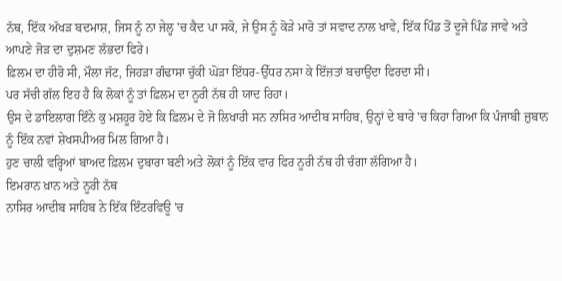ਨੱਥ, ਇੱਕ ਅੱਖੜ ਬਦਮਾਸ਼, ਜਿਸ ਨੂੰ ਨਾ ਜੇਲ੍ਹ 'ਚ ਕੈਦ ਪਾ ਸਕੋ, ਜੇ ਉਸ ਨੂੰ ਕੋੜੇ ਮਾਰੋ ਤਾਂ ਸਵਾਦ ਨਾਲ ਖਾਵੇ, ਇੱਕ ਪਿੰਡ ਤੋਂ ਦੂਜੇ ਪਿੰਡ ਜਾਵੇ ਅਤੇ ਆਪਣੇ ਜੋੜ ਦਾ ਦੁਸ਼ਮਣ ਲੱਭਦਾ ਫਿਰੇ।
ਫ਼ਿਲਮ ਦਾ ਹੀਰੋ ਸੀ, ਮੌਲਾ ਜੱਟ, ਜਿਹੜਾ ਗੰਢਾਸਾ ਚੁੱਕੀ ਘੋੜਾ ਇੱਧਰ-ਉੱਧਰ ਨਸਾ ਕੇ ਇੱਜ਼ਤਾਂ ਬਚਾਉਂਦਾ ਫਿਰਦਾ ਸੀ।
ਪਰ ਸੱਚੀ ਗੱਲ ਇਹ ਹੈ ਕਿ ਲੋਕਾਂ ਨੂੰ ਤਾਂ ਫ਼ਿਲਮ ਦਾ ਨੂਰੀ ਨੱਥ ਹੀ ਯਾਦ ਰਿਹਾ।
ਉਸ ਦੇ ਡਾਇਲਾਗ ਇੰਨੇ ਕੁ ਮਸ਼ਹੂਰ ਹੋਏ ਕਿ ਫ਼ਿਲਮ ਦੇ ਜੋ ਲਿਖਾਰੀ ਸਨ ਨਾਸਿਰ ਆਦੀਬ ਸਾਹਿਬ, ਉਨ੍ਹਾਂ ਦੇ ਬਾਰੇ 'ਚ ਕਿਹਾ ਗਿਆ ਕਿ ਪੰਜਾਬੀ ਜ਼ੁਬਾਨ ਨੂੰ ਇੱਕ ਨਵਾਂ ਸ਼ੇਖਸਪੀਅਰ ਮਿਲ ਗਿਆ ਹੈ।
ਹੁਣ ਚਾਲੀ ਵਰ੍ਹਿਆਂ ਬਾਅਦ ਫ਼ਿਲਮ ਦੁਬਾਰਾ ਬਣੀ ਅਤੇ ਲੋਕਾਂ ਨੂੰ ਇੱਕ ਵਾਰ ਫਿਰ ਨੂਰੀ ਨੱਥ ਹੀ ਚੰਗਾ ਲੱਗਿਆ ਹੈ।
ਇਮਰਾਨ ਖ਼ਾਨ ਅਤੇ ਨੂਰੀ ਨੱਥ
ਨਾਸਿਰ ਆਦੀਬ ਸਾਹਿਬ ਨੇ ਇੱਕ ਇੰਟਰਵਿਊ 'ਚ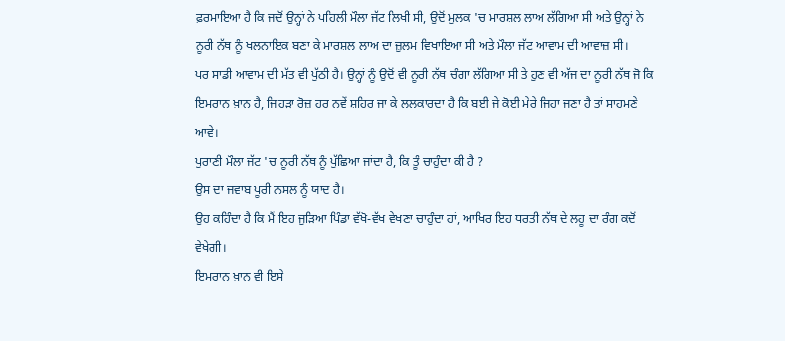ਫ਼ਰਮਾਇਆ ਹੈ ਕਿ ਜਦੋਂ ਉਨ੍ਹਾਂ ਨੇ ਪਹਿਲੀ ਮੌਲਾ ਜੱਟ ਲਿਖੀ ਸੀ, ਉਦੋਂ ਮੁਲਕ 'ਚ ਮਾਰਸ਼ਲ ਲਾਅ ਲੱਗਿਆ ਸੀ ਅਤੇ ਉਨ੍ਹਾਂ ਨੇ ਨੂਰੀ ਨੱਥ ਨੂੰ ਖਲਨਾਇਕ ਬਣਾ ਕੇ ਮਾਰਸ਼ਲ ਲਾਅ ਦਾ ਜ਼ੁਲਮ ਵਿਖਾਇਆ ਸੀ ਅਤੇ ਮੌਲਾ ਜੱਟ ਆਵਾਮ ਦੀ ਆਵਾਜ਼ ਸੀ।
ਪਰ ਸਾਡੀ ਆਵਾਮ ਦੀ ਮੱਤ ਵੀ ਪੁੱਠੀ ਹੈ। ਉਨ੍ਹਾਂ ਨੂੰ ਉਦੋਂ ਵੀ ਨੂਰੀ ਨੱਥ ਚੰਗਾ ਲੱਗਿਆ ਸੀ ਤੇ ਹੁਣ ਵੀ ਅੱਜ ਦਾ ਨੂਰੀ ਨੱਥ ਜੋ ਕਿ ਇਮਰਾਨ ਖ਼ਾਨ ਹੈ, ਜਿਹੜਾ ਰੋਜ਼ ਹਰ ਨਵੇਂ ਸ਼ਹਿਰ ਜਾ ਕੇ ਲਲਕਾਰਦਾ ਹੈ ਕਿ ਬਈ ਜੇ ਕੋਈ ਮੇਰੇ ਜਿਹਾ ਜਣਾ ਹੈ ਤਾਂ ਸਾਹਮਣੇ ਆਵੇ।
ਪੁਰਾਣੀ ਮੌਲਾ ਜੱਟ 'ਚ ਨੂਰੀ ਨੱਥ ਨੂੰ ਪੁੱਛਿਆ ਜਾਂਦਾ ਹੈ, ਕਿ ਤੂੰ ਚਾਹੁੰਦਾ ਕੀ ਹੈ ?
ਉਸ ਦਾ ਜਵਾਬ ਪੂਰੀ ਨਸਲ ਨੂੰ ਯਾਦ ਹੈ।
ਉਹ ਕਹਿੰਦਾ ਹੈ ਕਿ ਮੈਂ ਇਹ ਜੁੜਿਆ ਪਿੰਡਾ ਵੱਖੋ-ਵੱਖ ਵੇਖਣਾ ਚਾਹੁੰਦਾ ਹਾਂ, ਆਖਿਰ ਇਹ ਧਰਤੀ ਨੱਥ ਦੇ ਲਹੂ ਦਾ ਰੰਗ ਕਦੋਂ ਵੇਖੇਗੀ।
ਇਮਰਾਨ ਖ਼ਾਨ ਵੀ ਇਸੇ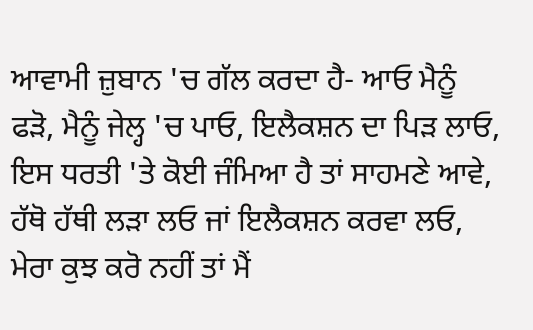ਆਵਾਮੀ ਜ਼ੁਬਾਨ 'ਚ ਗੱਲ ਕਰਦਾ ਹੈ- ਆਓ ਮੈਨੂੰ ਫੜੋ, ਮੈਨੂੰ ਜੇਲ੍ਹ 'ਚ ਪਾਓ, ਇਲੈਕਸ਼ਨ ਦਾ ਪਿੜ ਲਾਓ, ਇਸ ਧਰਤੀ 'ਤੇ ਕੋਈ ਜੰਮਿਆ ਹੈ ਤਾਂ ਸਾਹਮਣੇ ਆਵੇ, ਹੱਥੋ ਹੱਥੀ ਲੜਾ ਲਓ ਜਾਂ ਇਲੈਕਸ਼ਨ ਕਰਵਾ ਲਓ, ਮੇਰਾ ਕੁਝ ਕਰੋ ਨਹੀਂ ਤਾਂ ਮੈਂ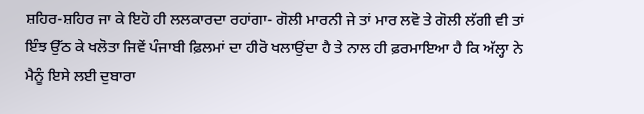ਸ਼ਹਿਰ-ਸ਼ਹਿਰ ਜਾ ਕੇ ਇਹੋ ਹੀ ਲਲਕਾਰਦਾ ਰਹਾਂਗਾ- ਗੋਲੀ ਮਾਰਨੀ ਜੇ ਤਾਂ ਮਾਰ ਲਵੋ ਤੇ ਗੋਲੀ ਲੱਗੀ ਵੀ ਤਾਂ ਇੰਝ ਉੱਠ ਕੇ ਖਲੋਤਾ ਜਿਵੇਂ ਪੰਜਾਬੀ ਫ਼ਿਲਮਾਂ ਦਾ ਹੀਰੋ ਖਲਾਉਂਦਾ ਹੈ ਤੇ ਨਾਲ ਹੀ ਫ਼ਰਮਾਇਆ ਹੈ ਕਿ ਅੱਲ੍ਹਾ ਨੇ ਮੈਨੂੰ ਇਸੇ ਲਈ ਦੁਬਾਰਾ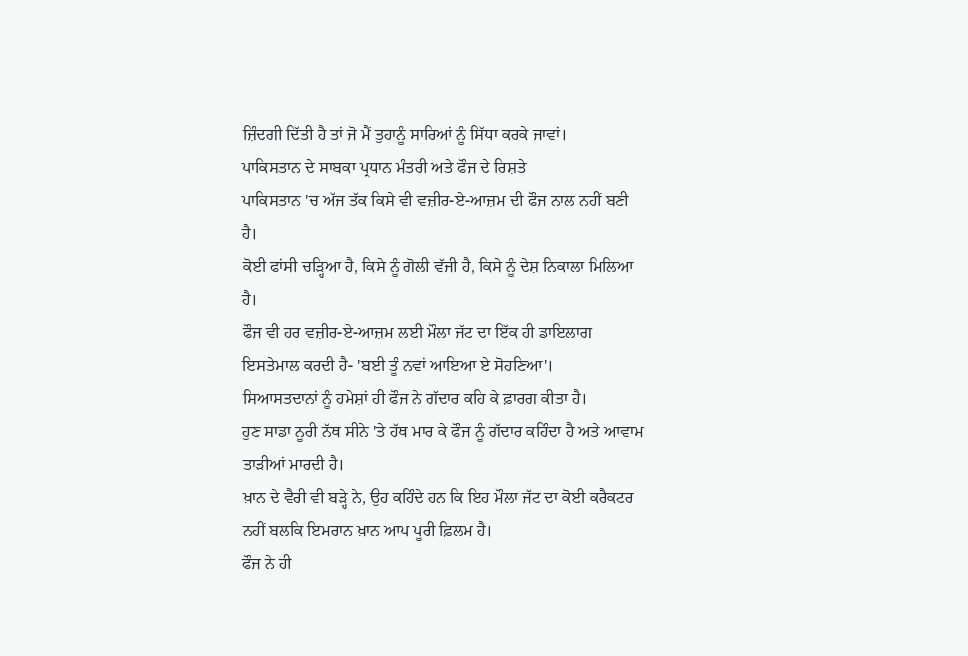ਜ਼ਿੰਦਗੀ ਦਿੱਤੀ ਹੈ ਤਾਂ ਜੋ ਮੈਂ ਤੁਹਾਨੂੰ ਸਾਰਿਆਂ ਨੂੰ ਸਿੱਧਾ ਕਰਕੇ ਜਾਵਾਂ।
ਪਾਕਿਸਤਾਨ ਦੇ ਸਾਬਕਾ ਪ੍ਰਧਾਨ ਮੰਤਰੀ ਅਤੇ ਫੌਜ ਦੇ ਰਿਸ਼ਤੇ
ਪਾਕਿਸਤਾਨ 'ਚ ਅੱਜ ਤੱਕ ਕਿਸੇ ਵੀ ਵਜ਼ੀਰ-ਏ-ਆਜ਼ਮ ਦੀ ਫੌਜ ਨਾਲ ਨਹੀਂ ਬਣੀ ਹੈ।
ਕੋਈ ਫਾਂਸੀ ਚੜ੍ਹਿਆ ਹੈ, ਕਿਸੇ ਨੂੰ ਗੋਲੀ ਵੱਜੀ ਹੈ, ਕਿਸੇ ਨੂੰ ਦੇਸ਼ ਨਿਕਾਲਾ ਮਿਲਿਆ ਹੈ।
ਫੌਜ ਵੀ ਹਰ ਵਜ਼ੀਰ-ਏ-ਆਜ਼ਮ ਲਈ ਮੌਲਾ ਜੱਟ ਦਾ ਇੱਕ ਹੀ ਡਾਇਲਾਗ ਇਸਤੇਮਾਲ ਕਰਦੀ ਹੈ- 'ਬਈ ਤੂੰ ਨਵਾਂ ਆਇਆ ਏ ਸੋਹਣਿਆ'।
ਸਿਆਸਤਦਾਨਾਂ ਨੂੰ ਹਮੇਸ਼ਾਂ ਹੀ ਫੌਜ ਨੇ ਗੱਦਾਰ ਕਹਿ ਕੇ ਫ਼ਾਰਗ ਕੀਤਾ ਹੈ।
ਹੁਣ ਸਾਡਾ ਨੂਰੀ ਨੱਥ ਸੀਨੇ 'ਤੇ ਹੱਥ ਮਾਰ ਕੇ ਫੌਜ ਨੂੰ ਗੱਦਾਰ ਕਹਿੰਦਾ ਹੈ ਅਤੇ ਆਵਾਮ ਤਾੜੀਆਂ ਮਾਰਦੀ ਹੈ।
ਖ਼ਾਨ ਦੇ ਵੈਰੀ ਵੀ ਬੜ੍ਹੇ ਨੇ, ਉਹ ਕਹਿੰਦੇ ਹਨ ਕਿ ਇਹ ਮੌਲਾ ਜੱਟ ਦਾ ਕੋਈ ਕਰੈਕਟਰ ਨਹੀਂ ਬਲਕਿ ਇਮਰਾਨ ਖ਼ਾਨ ਆਪ ਪੂਰੀ ਫ਼ਿਲਮ ਹੈ।
ਫੌਜ ਨੇ ਹੀ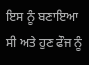ਇਸ ਨੂੰ ਬਣਾਇਆ ਸੀ ਅਤੇ ਹੁਣ ਫੌਜ ਨੂੰ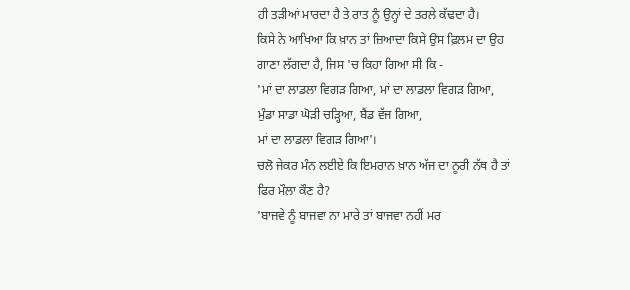ਹੀ ਤੜੀਆਂ ਮਾਰਦਾ ਹੈ ਤੇ ਰਾਤ ਨੂੰ ਉਨ੍ਹਾਂ ਦੇ ਤਰਲੇ ਕੱਢਦਾ ਹੈ।
ਕਿਸੇ ਨੇ ਆਖਿਆ ਕਿ ਖ਼ਾਨ ਤਾਂ ਜ਼ਿਆਦਾ ਕਿਸੇ ਉਸ ਫ਼ਿਲਮ ਦਾ ਉਹ ਗਾਣਾ ਲੱਗਦਾ ਹੈ, ਜਿਸ 'ਚ ਕਿਹਾ ਗਿਆ ਸੀ ਕਿ -
'ਮਾਂ ਦਾ ਲਾਡਲਾ ਵਿਗੜ ਗਿਆ, ਮਾਂ ਦਾ ਲਾਡਲਾ ਵਿਗੜ ਗਿਆ,
ਮੁੰਡਾ ਸਾਡਾ ਘੋੜੀ ਚੜ੍ਹਿਆ, ਬੈਂਡ ਵੱਜ ਗਿਆ,
ਮਾਂ ਦਾ ਲਾਡਲਾ ਵਿਗੜ ਗਿਆ'।
ਚਲੋ ਜੇਕਰ ਮੰਨ ਲਈਏ ਕਿ ਇਮਰਾਨ ਖ਼ਾਨ ਅੱਜ ਦਾ ਨੂਰੀ ਨੱਥ ਹੈ ਤਾਂ ਫਿਰ ਮੌਲਾ ਕੌਣ ਹੈ?
'ਬਾਜਵੇ ਨੂੰ ਬਾਜਵਾ ਨਾ ਮਾਰੇ ਤਾਂ ਬਾਜਵਾ ਨਹੀਂ ਮਰ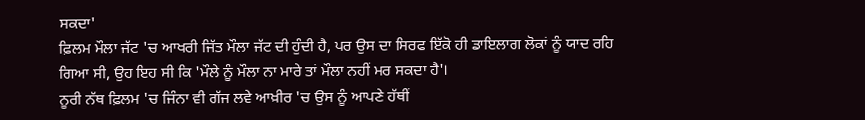ਸਕਦਾ'
ਫ਼ਿਲਮ ਮੌਲਾ ਜੱਟ 'ਚ ਆਖਰੀ ਜਿੱਤ ਮੌਲਾ ਜੱਟ ਦੀ ਹੁੰਦੀ ਹੈ, ਪਰ ਉਸ ਦਾ ਸਿਰਫ ਇੱਕੋ ਹੀ ਡਾਇਲਾਗ ਲੋਕਾਂ ਨੂੰ ਯਾਦ ਰਹਿ ਗਿਆ ਸੀ, ਉਹ ਇਹ ਸੀ ਕਿ 'ਮੌਲੇ ਨੂੰ ਮੌਲਾ ਨਾ ਮਾਰੇ ਤਾਂ ਮੌਲਾ ਨਹੀਂ ਮਰ ਸਕਦਾ ਹੈ'।
ਨੂਰੀ ਨੱਥ ਫ਼ਿਲਮ 'ਚ ਜਿੰਨਾ ਵੀ ਗੱਜ ਲਵੇ ਆਖ਼ੀਰ 'ਚ ਉਸ ਨੂੰ ਆਪਣੇ ਹੱਥੀਂ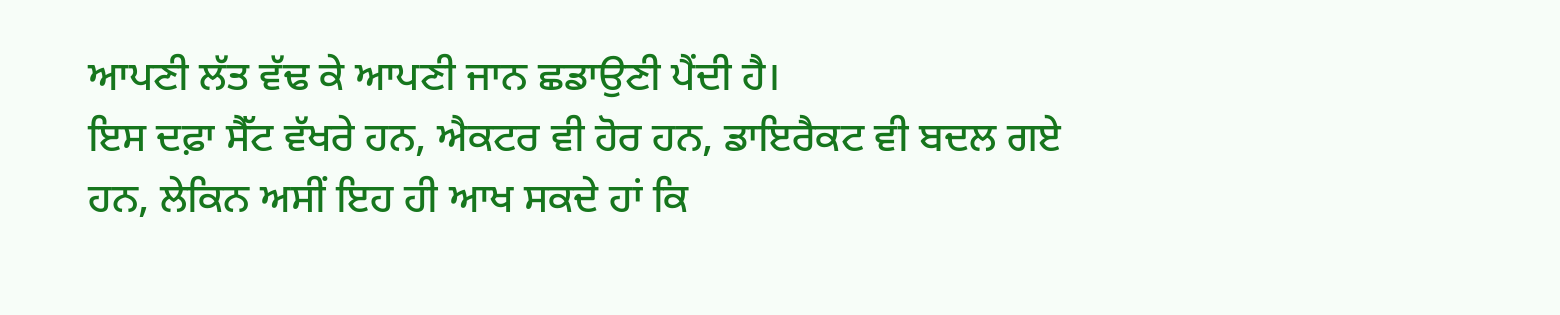ਆਪਣੀ ਲੱਤ ਵੱਢ ਕੇ ਆਪਣੀ ਜਾਨ ਛਡਾਉਣੀ ਪੈਂਦੀ ਹੈ।
ਇਸ ਦਫ਼ਾ ਸੈੱਟ ਵੱਖਰੇ ਹਨ, ਐਕਟਰ ਵੀ ਹੋਰ ਹਨ, ਡਾਇਰੈਕਟ ਵੀ ਬਦਲ ਗਏ ਹਨ, ਲੇਕਿਨ ਅਸੀਂ ਇਹ ਹੀ ਆਖ ਸਕਦੇ ਹਾਂ ਕਿ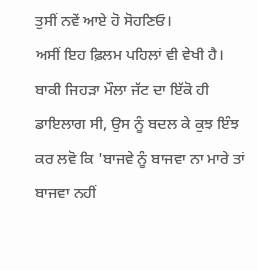ਤੁਸੀਂ ਨਵੇਂ ਆਏ ਹੋ ਸੋਹਣਿਓ।
ਅਸੀਂ ਇਹ ਫ਼ਿਲਮ ਪਹਿਲਾਂ ਵੀ ਵੇਖੀ ਹੈ। ਬਾਕੀ ਜਿਹੜਾ ਮੌਲਾ ਜੱਟ ਦਾ ਇੱਕੋ ਹੀ ਡਾਇਲਾਗ ਸੀ, ਉਸ ਨੂੰ ਬਦਲ ਕੇ ਕੁਝ ਇੰਝ ਕਰ ਲਵੋ ਕਿ 'ਬਾਜਵੇ ਨੂੰ ਬਾਜਵਾ ਨਾ ਮਾਰੇ ਤਾਂ ਬਾਜਵਾ ਨਹੀਂ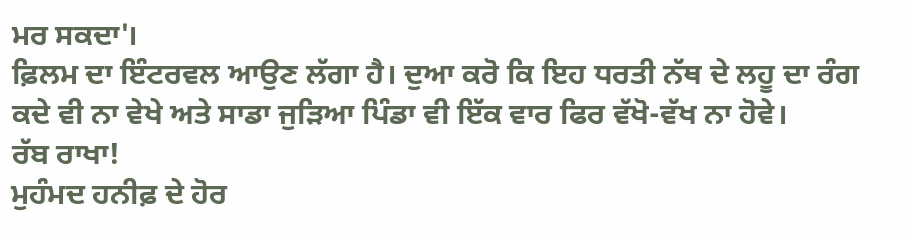ਮਰ ਸਕਦਾ'।
ਫ਼ਿਲਮ ਦਾ ਇੰਟਰਵਲ ਆਉਣ ਲੱਗਾ ਹੈ। ਦੁਆ ਕਰੋ ਕਿ ਇਹ ਧਰਤੀ ਨੱਥ ਦੇ ਲਹੂ ਦਾ ਰੰਗ ਕਦੇ ਵੀ ਨਾ ਵੇਖੇ ਅਤੇ ਸਾਡਾ ਜੁੜਿਆ ਪਿੰਡਾ ਵੀ ਇੱਕ ਵਾਰ ਫਿਰ ਵੱਖੋ-ਵੱਖ ਨਾ ਹੋਵੇ।
ਰੱਬ ਰਾਖਾ!
ਮੁਹੰਮਦ ਹਨੀਫ਼ ਦੇ ਹੋਰ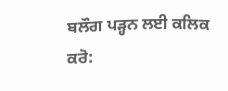ਬਲੌਗ ਪੜ੍ਹਨ ਲਈ ਕਲਿਕ ਕਰੋ: